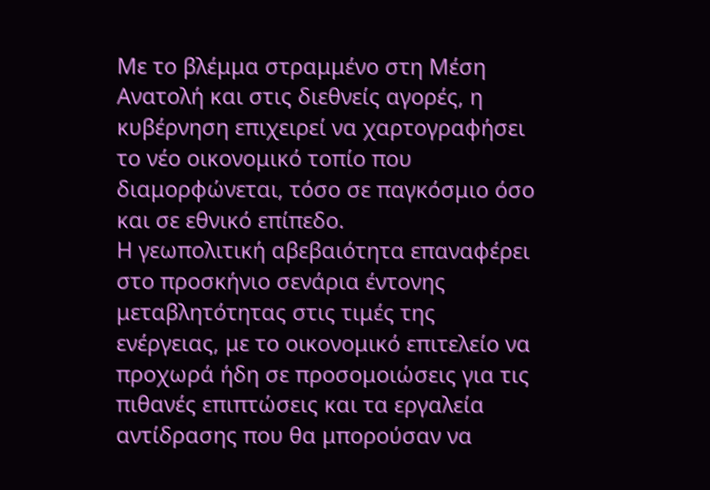Με το βλέμμα στραμμένο στη Μέση Ανατολή και στις διεθνείς αγορές, η κυβέρνηση επιχειρεί να χαρτογραφήσει το νέο οικονομικό τοπίο που διαμορφώνεται, τόσο σε παγκόσμιο όσο και σε εθνικό επίπεδο.
Η γεωπολιτική αβεβαιότητα επαναφέρει στο προσκήνιο σενάρια έντονης μεταβλητότητας στις τιμές της ενέργειας, με το οικονομικό επιτελείο να προχωρά ήδη σε προσομοιώσεις για τις πιθανές επιπτώσεις και τα εργαλεία αντίδρασης που θα μπορούσαν να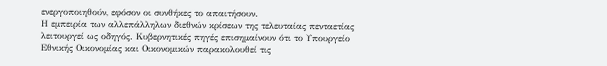ενεργοποιηθούν, εφόσον οι συνθήκες το απαιτήσουν.
Η εμπειρία των αλλεπάλληλων διεθνών κρίσεων της τελευταίας πενταετίας λειτουργεί ως οδηγός. Κυβερνητικές πηγές επισημαίνουν ότι το Υπουργείο Εθνικής Οικονομίας και Οικονομικών παρακολουθεί τις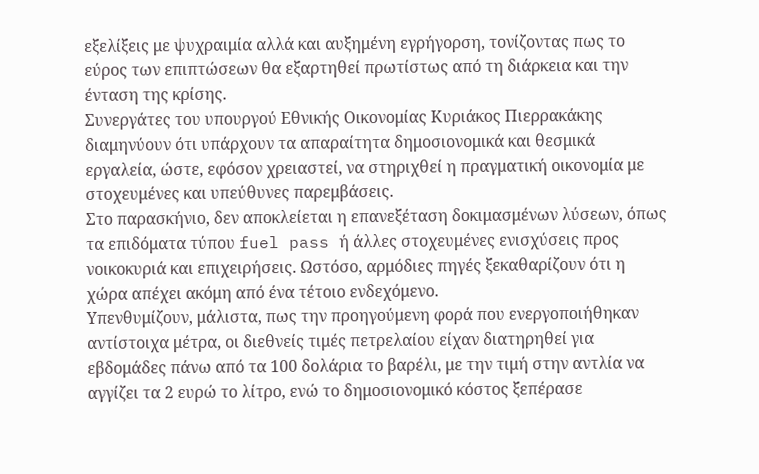εξελίξεις με ψυχραιμία αλλά και αυξημένη εγρήγορση, τονίζοντας πως το εύρος των επιπτώσεων θα εξαρτηθεί πρωτίστως από τη διάρκεια και την ένταση της κρίσης.
Συνεργάτες του υπουργού Εθνικής Οικονομίας Κυριάκος Πιερρακάκης διαμηνύουν ότι υπάρχουν τα απαραίτητα δημοσιονομικά και θεσμικά εργαλεία, ώστε, εφόσον χρειαστεί, να στηριχθεί η πραγματική οικονομία με στοχευμένες και υπεύθυνες παρεμβάσεις.
Στο παρασκήνιο, δεν αποκλείεται η επανεξέταση δοκιμασμένων λύσεων, όπως τα επιδόματα τύπου fuel pass ή άλλες στοχευμένες ενισχύσεις προς νοικοκυριά και επιχειρήσεις. Ωστόσο, αρμόδιες πηγές ξεκαθαρίζουν ότι η χώρα απέχει ακόμη από ένα τέτοιο ενδεχόμενο.
Υπενθυμίζουν, μάλιστα, πως την προηγούμενη φορά που ενεργοποιήθηκαν αντίστοιχα μέτρα, οι διεθνείς τιμές πετρελαίου είχαν διατηρηθεί για εβδομάδες πάνω από τα 100 δολάρια το βαρέλι, με την τιμή στην αντλία να αγγίζει τα 2 ευρώ το λίτρο, ενώ το δημοσιονομικό κόστος ξεπέρασε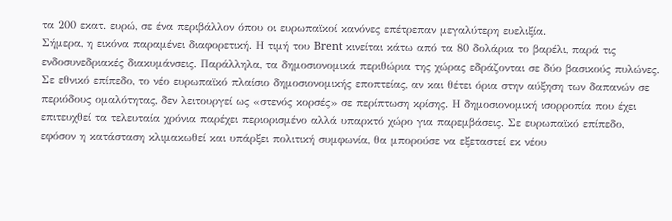τα 200 εκατ. ευρώ, σε ένα περιβάλλον όπου οι ευρωπαϊκοί κανόνες επέτρεπαν μεγαλύτερη ευελιξία.
Σήμερα, η εικόνα παραμένει διαφορετική. Η τιμή του Brent κινείται κάτω από τα 80 δολάρια το βαρέλι, παρά τις ενδοσυνεδριακές διακυμάνσεις. Παράλληλα, τα δημοσιονομικά περιθώρια της χώρας εδράζονται σε δύο βασικούς πυλώνες. Σε εθνικό επίπεδο, το νέο ευρωπαϊκό πλαίσιο δημοσιονομικής εποπτείας, αν και θέτει όρια στην αύξηση των δαπανών σε περιόδους ομαλότητας, δεν λειτουργεί ως «στενός κορσές» σε περίπτωση κρίσης. Η δημοσιονομική ισορροπία που έχει επιτευχθεί τα τελευταία χρόνια παρέχει περιορισμένο αλλά υπαρκτό χώρο για παρεμβάσεις. Σε ευρωπαϊκό επίπεδο, εφόσον η κατάσταση κλιμακωθεί και υπάρξει πολιτική συμφωνία, θα μπορούσε να εξεταστεί εκ νέου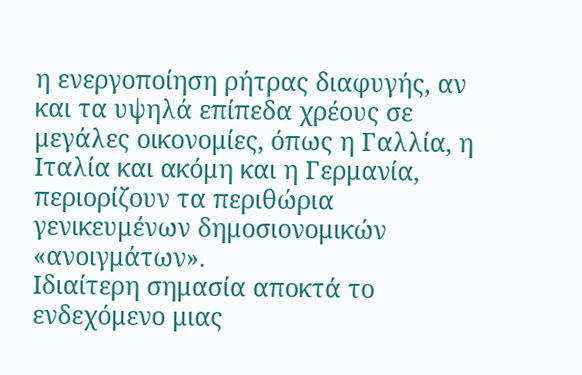η ενεργοποίηση ρήτρας διαφυγής, αν και τα υψηλά επίπεδα χρέους σε μεγάλες οικονομίες, όπως η Γαλλία, η Ιταλία και ακόμη και η Γερμανία, περιορίζουν τα περιθώρια γενικευμένων δημοσιονομικών «ανοιγμάτων».
Ιδιαίτερη σημασία αποκτά το ενδεχόμενο μιας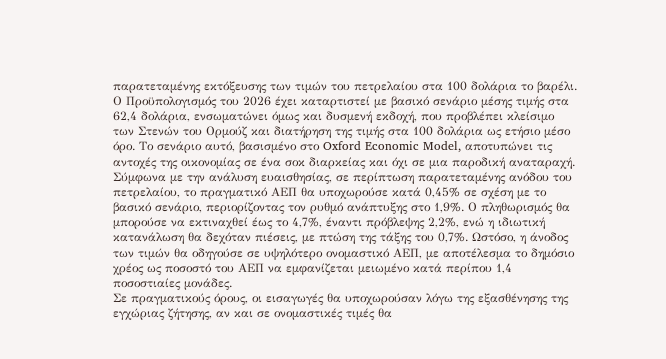παρατεταμένης εκτόξευσης των τιμών του πετρελαίου στα 100 δολάρια το βαρέλι. Ο Προϋπολογισμός του 2026 έχει καταρτιστεί με βασικό σενάριο μέσης τιμής στα 62,4 δολάρια, ενσωματώνει όμως και δυσμενή εκδοχή, που προβλέπει κλείσιμο των Στενών του Ορμούζ και διατήρηση της τιμής στα 100 δολάρια ως ετήσιο μέσο όρο. Το σενάριο αυτό, βασισμένο στο Oxford Economic Model, αποτυπώνει τις αντοχές της οικονομίας σε ένα σοκ διαρκείας και όχι σε μια παροδική αναταραχή.
Σύμφωνα με την ανάλυση ευαισθησίας, σε περίπτωση παρατεταμένης ανόδου του πετρελαίου, το πραγματικό ΑΕΠ θα υποχωρούσε κατά 0,45% σε σχέση με το βασικό σενάριο, περιορίζοντας τον ρυθμό ανάπτυξης στο 1,9%. Ο πληθωρισμός θα μπορούσε να εκτιναχθεί έως το 4,7%, έναντι πρόβλεψης 2,2%, ενώ η ιδιωτική κατανάλωση θα δεχόταν πιέσεις, με πτώση της τάξης του 0,7%. Ωστόσο, η άνοδος των τιμών θα οδηγούσε σε υψηλότερο ονομαστικό ΑΕΠ, με αποτέλεσμα το δημόσιο χρέος ως ποσοστό του ΑΕΠ να εμφανίζεται μειωμένο κατά περίπου 1,4 ποσοστιαίες μονάδες.
Σε πραγματικούς όρους, οι εισαγωγές θα υποχωρούσαν λόγω της εξασθένησης της εγχώριας ζήτησης, αν και σε ονομαστικές τιμές θα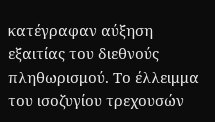κατέγραφαν αύξηση εξαιτίας του διεθνούς πληθωρισμού. Το έλλειμμα του ισοζυγίου τρεχουσών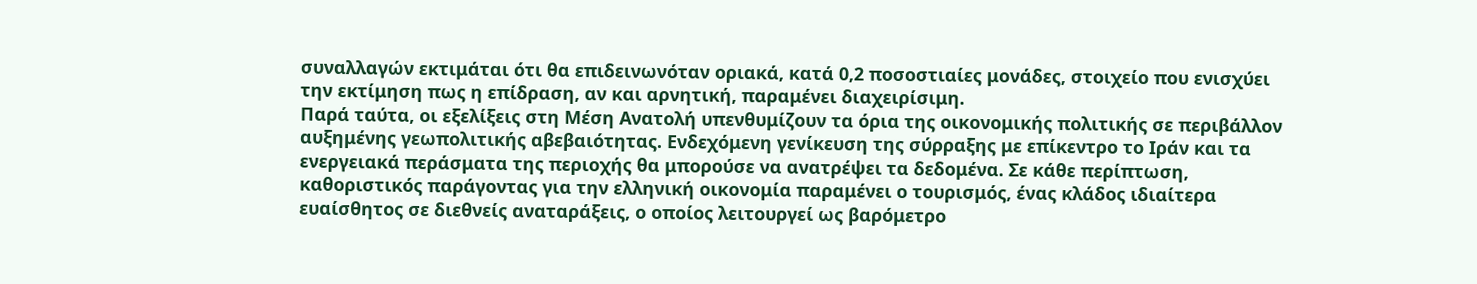συναλλαγών εκτιμάται ότι θα επιδεινωνόταν οριακά, κατά 0,2 ποσοστιαίες μονάδες, στοιχείο που ενισχύει την εκτίμηση πως η επίδραση, αν και αρνητική, παραμένει διαχειρίσιμη.
Παρά ταύτα, οι εξελίξεις στη Μέση Ανατολή υπενθυμίζουν τα όρια της οικονομικής πολιτικής σε περιβάλλον αυξημένης γεωπολιτικής αβεβαιότητας. Ενδεχόμενη γενίκευση της σύρραξης με επίκεντρο το Ιράν και τα ενεργειακά περάσματα της περιοχής θα μπορούσε να ανατρέψει τα δεδομένα. Σε κάθε περίπτωση, καθοριστικός παράγοντας για την ελληνική οικονομία παραμένει ο τουρισμός, ένας κλάδος ιδιαίτερα ευαίσθητος σε διεθνείς αναταράξεις, ο οποίος λειτουργεί ως βαρόμετρο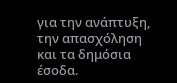για την ανάπτυξη, την απασχόληση και τα δημόσια έσοδα.